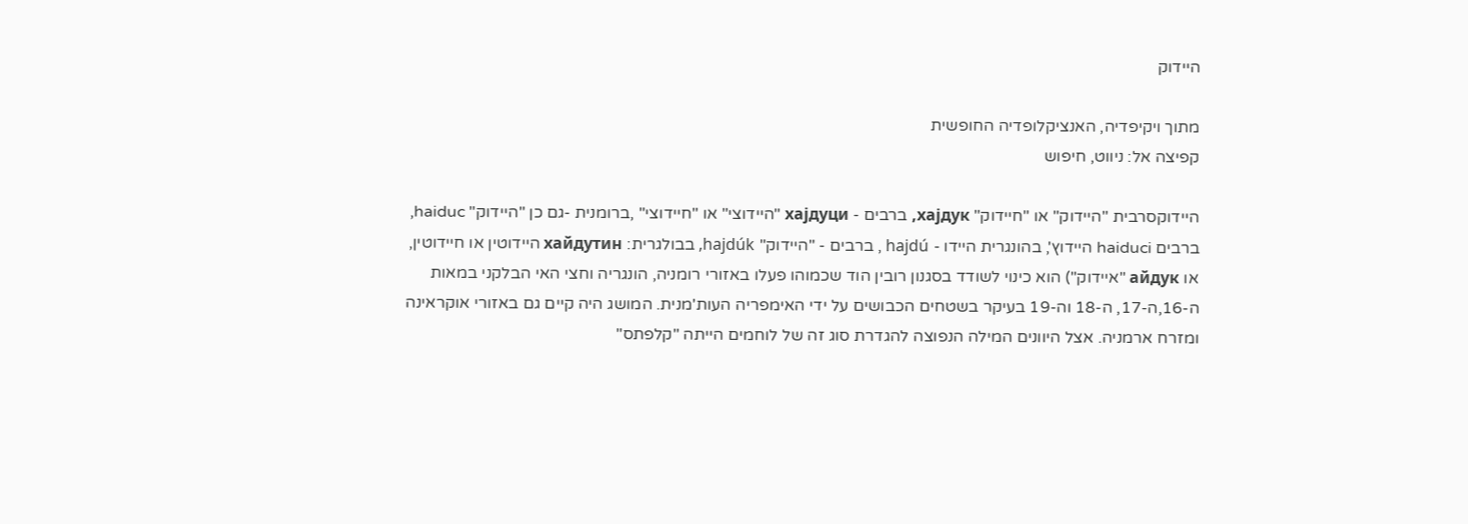היידוק

מתוך ויקיפדיה, האנציקלופדיה החופשית
קפיצה אל: ניווט, חיפוש

היידוקסרבית "היידוק" או "חיידוק" хајдук, ברבים - хајдуци "היידוצי" או "חיידוצי" ,ברומנית -גם כן "היידוק" haiduc, ברבים haiduci היידוץ', בהונגרית היידו - hajdú , ברבים - "היידוק" hajdúk, בבולגרית: хайдутин היידוטין או חיידוטין, או айдук "איידוק") הוא כינוי לשודד בסגנון רובין הוד שכמוהו פעלו באזורי רומניה, הונגריה וחצי האי הבלקני במאות ה-16,ה-17, ה-18 וה-19 בעיקר בשטחים הכבושים על ידי האימפריה העות'מנית. המושג היה קיים גם באזורי אוקראינה ומזרח ארמניה. אצל היוונים המילה הנפוצה להגדרת סוג זה של לוחמים הייתה "קלפתס"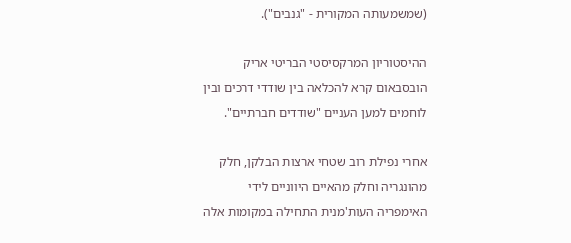(שמשמעותה המקורית - "גנבים").

ההיסטוריון המרקסיסטי הבריטי אריק הובסבאום קרא להכלאה בין שודדי דרכים ובין לוחמים למען העניים "שודדים חברתיים".

אחרי נפילת רוב שטחי ארצות הבלקן, חלק מהונגריה וחלק מהאיים היווניים לידי האימפריה העות'מנית התחילה במקומות אלה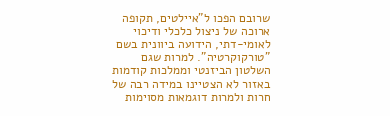שרובם הפכו ל"איילטים, תקופה ארוכה של ניצול כלכלי ודיכוי לאומי-דתי, הידועה ביוונית בשם "טורקוקרטיה". למרות שגם השלטון הביזנטי וממלכות קודמות באזור לא הצטיינו במידה רבה של חרות ולמרות דוגמאות מסוימות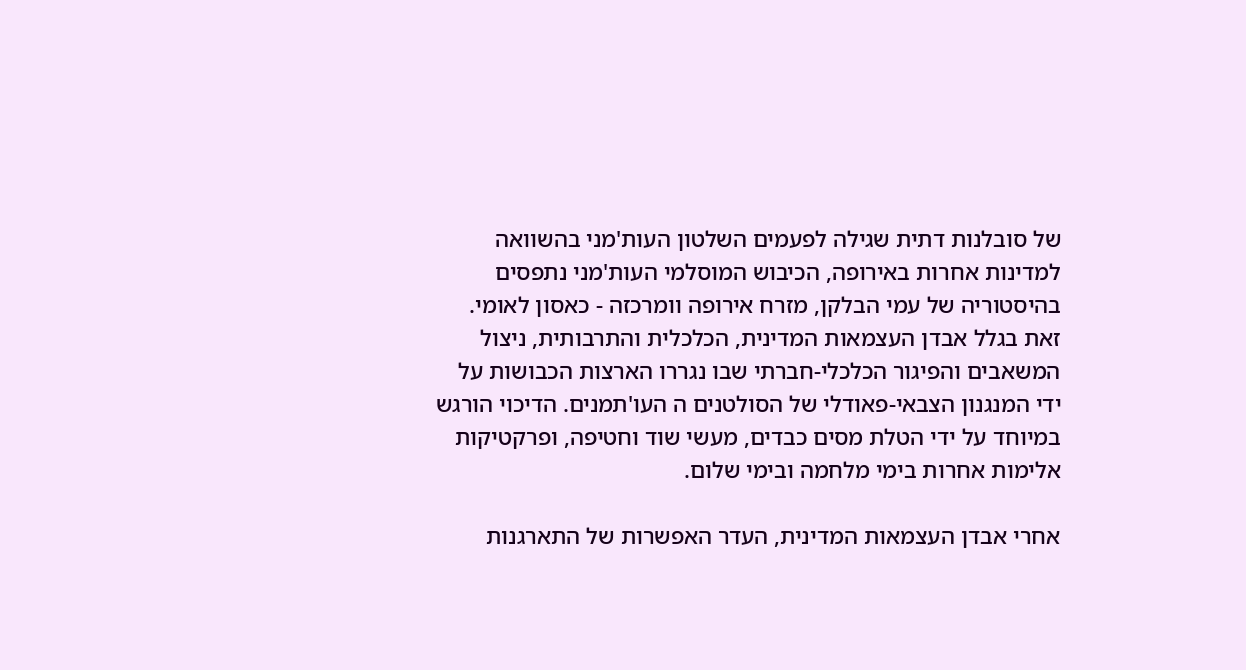של סובלנות דתית שגילה לפעמים השלטון העות'מני בהשוואה למדינות אחרות באירופה, הכיבוש המוסלמי העות'מני נתפסים בהיסטוריה של עמי הבלקן, מזרח אירופה וומרכזה - כאסון לאומי. זאת בגלל אבדן העצמאות המדינית, הכלכלית והתרבותית, ניצול המשאבים והפיגור הכלכלי-חברתי שבו נגררו הארצות הכבושות על ידי המנגנון הצבאי-פאודלי של הסולטנים ה העו'תמנים. הדיכוי הורגש במיוחד על ידי הטלת מסים כבדים, מעשי שוד וחטיפה, ופרקטיקות אלימות אחרות בימי מלחמה ובימי שלום.

אחרי אבדן העצמאות המדינית, העדר האפשרות של התארגנות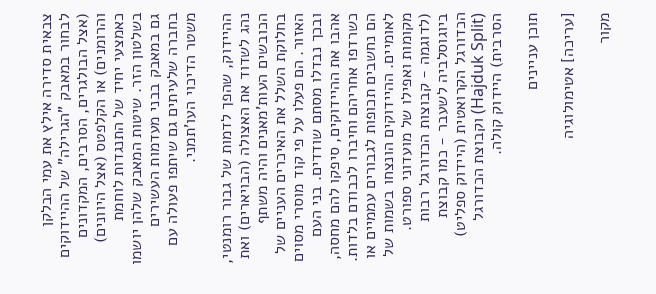צבאית סדירה אילץ את עמי הבלקן לבחור במאבק "הגרילה" של ההיידוקים (אצל הבולגרים, הסרבים, המקדונים והרומנים) או הקלפטס (אצל היוונים) כאמצעי יחיד של התנגדות לוחמת בשלטון הזר. שיטות המאבק שלהן יושמו גם במאבק בבני מעדמות העשירים בחברה שלעיתים גם שיתפו פעולה עם משטר הדיכוי העו'תמני.

ההיידוק, שהפך לדמות של גבור רומנטי, נהג לשדוד את האצולה (הבויארים) ואת הכובשים העות'מאנים והיה משתף בחלוקת השלל את האיכרים העניים של האזור. הם פעלו על פי קוד מוסרי מסוים ובכך נבדלו מסתם שודדים. בני העם אהבו את ההיידוקים, סיפקו להם מחסה, כשרדפו אחריהם וחיברו לכבודם בלדות. הם נחשבים תכופות לגבורים עממיים או לאומיים. ההיידוקים הונצחו בשמות של מקומות ואפילו של מועדוני ספורט. (לדוגמה - קבוצות הכדורגל רבות ביוגוסלביה לשעבר - כמו קבוצת הכדורגל הקרואטית (היידוק ספליט) (Hajduk Split) וקבוצת הכדורגל הסרבית) היידוק קולה.

תוכן עניינים

[עריכה] אטימולוגיה

מקור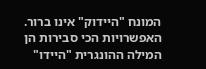המונח "היידוק" אינו ברור. האפשרויות הכי סבירות הן המילה ההונגרית "היידו"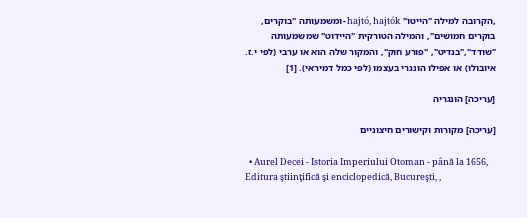,הקרובה למילה "הייטו" hajtó, hajtók -ומשמעותה "בוקרים, בוקרים חמושים", והמילה הטורקית "היידוט" שמשמעותה "שודד","בנדיט", "פורע חוק", והמקור שלה הוא או ערבי (לפי י.ז. איובולו) או אפילו הונגרי בעצמו (לפי כמל דמיראי). [1]

[עריכה] הונגריה

[עריכה] מקורות וקישורים חיצוניים

  • Aurel Decei - Istoria Imperiului Otoman - până la 1656, Editura ştiinţifică şi enciclopedică, Bucureşti, ,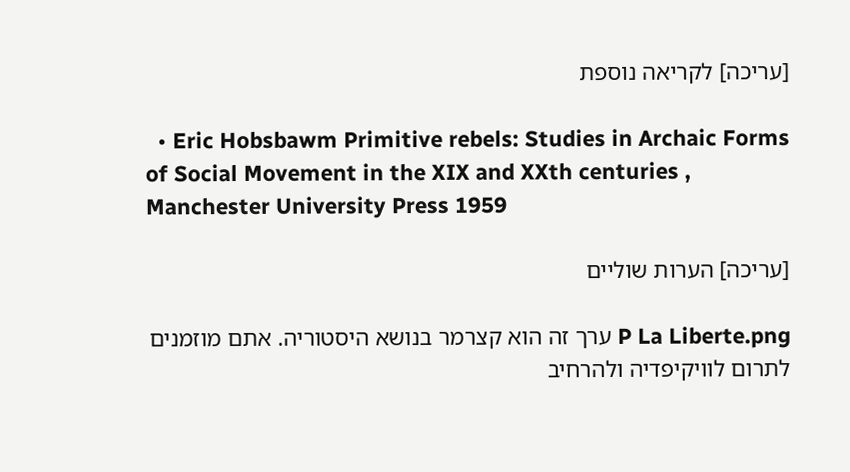[עריכה] לקריאה נוספת

  • Eric Hobsbawm Primitive rebels: Studies in Archaic Forms of Social Movement in the XIX and XXth centuries , Manchester University Press 1959

[עריכה] הערות שוליים

P La Liberte.png ערך זה הוא קצרמר בנושא היסטוריה. אתם מוזמנים לתרום לוויקיפדיה ולהרחיב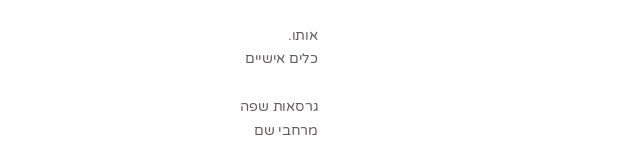אותו.
כלים אישיים

גרסאות שפה
מרחבי שם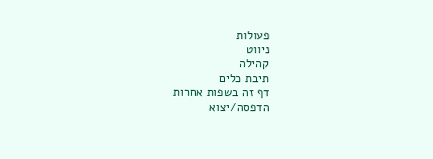פעולות
ניווט
קהילה
תיבת כלים
דף זה בשפות אחרות
הדפסה/יצוא